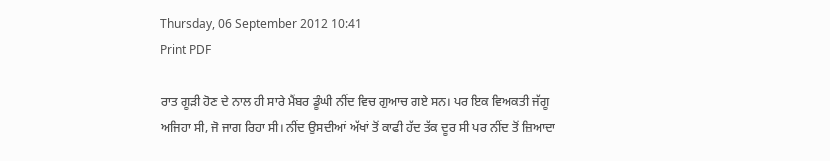Thursday, 06 September 2012 10:41
Print PDF

ਰਾਤ ਗੂੜੀ ਹੋਣ ਦੇ ਨਾਲ ਹੀ ਸਾਰੇ ਮੈਂਬਰ ਡੂੰਘੀ ਨੀਂਦ ਵਿਚ ਗੁਆਚ ਗਏ ਸਨ। ਪਰ ਇਕ ਵਿਅਕਤੀ ਜੱਗੂ ਅਜਿਹਾ ਸੀ, ਜੋ ਜਾਗ ਰਿਹਾ ਸੀ। ਨੀਂਦ ਉਸਦੀਆਂ ਅੱਖਾਂ ਤੋਂ ਕਾਫੀ ਹੱਦ ਤੱਕ ਦੂਰ ਸੀ ਪਰ ਨੀਂਦ ਤੋਂ ਜ਼ਿਆਦਾ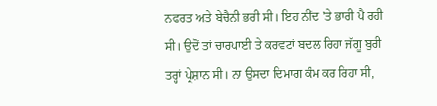ਨਫਰਤ ਅਤੇ ਬੇਚੈਨੀ ਭਰੀ ਸੀ। ਇਹ ਨੀਂਦ 'ਤੇ ਭਾਰੀ ਪੈ ਰਹੀ ਸੀ। ਉਦੋਂ ਤਾਂ ਚਾਰਪਾਈ ਤੇ ਕਰਵਟਾਂ ਬਦਲ ਰਿਹਾ ਜੱਗੂ ਬੁਰੀ ਤਰ੍ਹਾਂ ਪ੍ਰੇਸ਼ਾਨ ਸੀ। ਨਾ ਉਸਦਾ ਦਿਮਾਗ ਕੰਮ ਕਰ ਰਿਹਾ ਸੀ,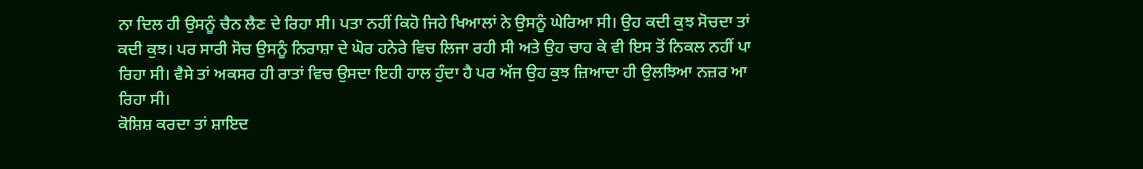ਨਾ ਦਿਲ ਹੀ ਉਸਨੂੰ ਚੈਨ ਲੈਣ ਦੇ ਰਿਹਾ ਸੀ। ਪਤਾ ਨਹੀਂ ਕਿਹੋ ਜਿਹੇ ਖਿਆਲਾਂ ਨੇ ਉਸਨੂੰ ਘੇਰਿਆ ਸੀ। ਉਹ ਕਦੀ ਕੁਝ ਸੋਚਦਾ ਤਾਂ ਕਦੀ ਕੁਝ। ਪਰ ਸਾਰੀ ਸੋਚ ਉਸਨੂੰ ਨਿਰਾਸ਼ਾ ਦੇ ਘੋਰ ਹਨੇਰੇ ਵਿਚ ਲਿਜਾ ਰਹੀ ਸੀ ਅਤੇ ਉਹ ਚਾਹ ਕੇ ਵੀ ਇਸ ਤੋਂ ਨਿਕਲ ਨਹੀਂ ਪਾ ਰਿਹਾ ਸੀ। ਵੈਸੇ ਤਾਂ ਅਕਸਰ ਹੀ ਰਾਤਾਂ ਵਿਚ ਉਸਦਾ ਇਹੀ ਹਾਲ ਹੁੰਦਾ ਹੈ ਪਰ ਅੱਜ ਉਹ ਕੁਝ ਜ਼ਿਆਦਾ ਹੀ ਉਲਝਿਆ ਨਜ਼ਰ ਆ ਰਿਹਾ ਸੀ।
ਕੋਸ਼ਿਸ਼ ਕਰਦਾ ਤਾਂ ਸ਼ਾਇਦ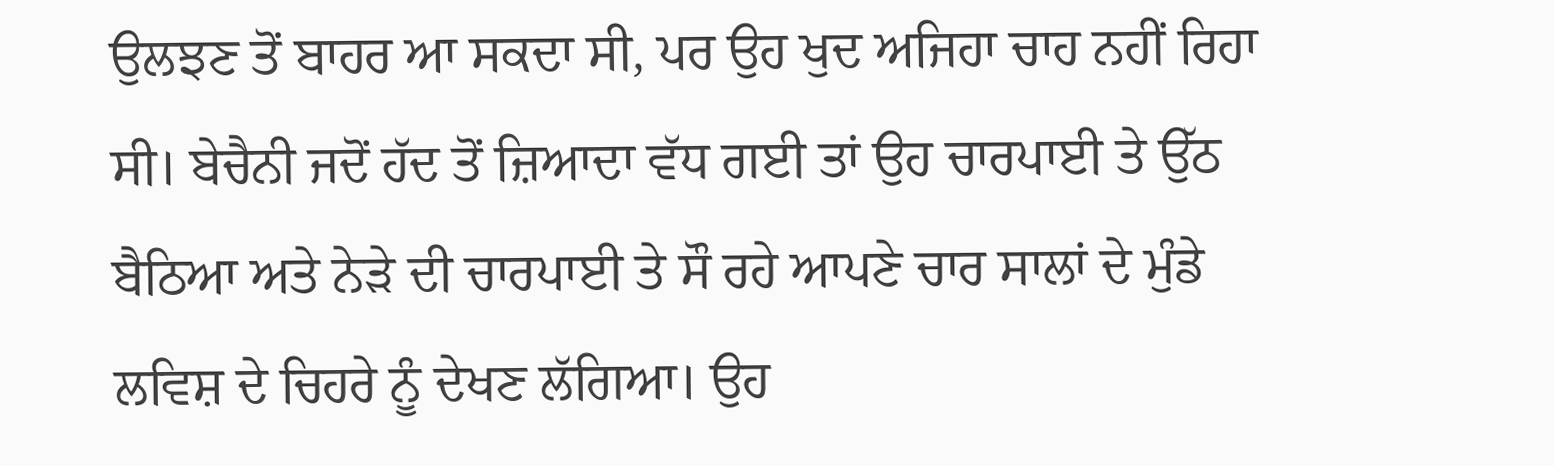ਉਲਝਣ ਤੋਂ ਬਾਹਰ ਆ ਸਕਦਾ ਸੀ, ਪਰ ਉਹ ਖੁਦ ਅਜਿਹਾ ਚਾਹ ਨਹੀਂ ਰਿਹਾ ਸੀ। ਬੇਚੈਨੀ ਜਦੋਂ ਹੱਦ ਤੋਂ ਜ਼ਿਆਦਾ ਵੱਧ ਗਈ ਤਾਂ ਉਹ ਚਾਰਪਾਈ ਤੇ ਉੱਠ ਬੈਠਿਆ ਅਤੇ ਨੇੜੇ ਦੀ ਚਾਰਪਾਈ ਤੇ ਸੌ ਰਹੇ ਆਪਣੇ ਚਾਰ ਸਾਲਾਂ ਦੇ ਮੁੰਡੇ ਲਵਿਸ਼ ਦੇ ਚਿਹਰੇ ਨੂੰ ਦੇਖਣ ਲੱਗਿਆ। ਉਹ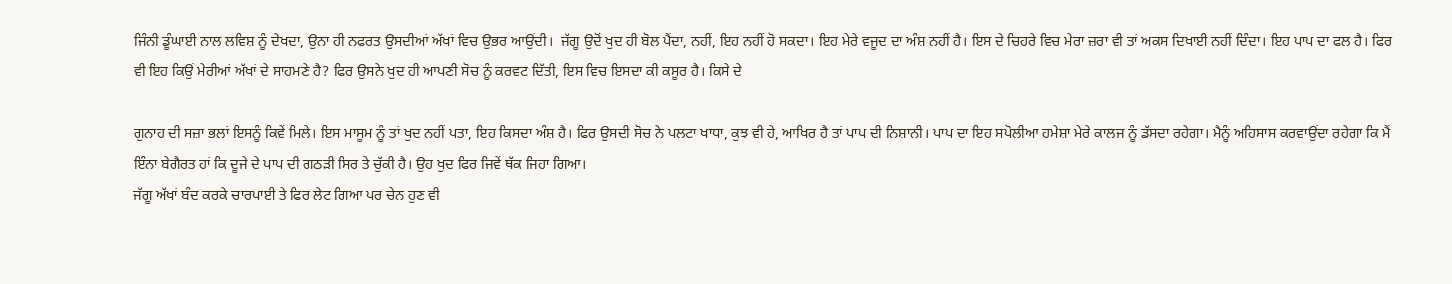ਜਿੰਨੀ ਡੂੰਘਾਈ ਨਾਲ ਲਵਿਸ਼ ਨੂੰ ਦੇਖਦਾ, ਉਨਾ ਹੀ ਨਫਰਤ ਉਸਦੀਆਂ ਅੱਖਾਂ ਵਿਚ ਉਭਰ ਆਉਂਦੀ।  ਜੱਗੂ ਉਦੋਂ ਖੁਦ ਹੀ ਬੋਲ ਪੈਂਦਾ, ਨਹੀਂ, ਇਹ ਨਹੀਂ ਹੋ ਸਕਦਾ। ਇਹ ਮੇਰੇ ਵਜੂਦ ਦਾ ਅੰਸ਼ ਨਹੀਂ ਹੈ। ਇਸ ਦੇ ਚਿਹਰੇ ਵਿਚ ਮੇਰਾ ਜ਼ਰਾ ਵੀ ਤਾਂ ਅਕਸ ਦਿਖਾਈ ਨਹੀਂ ਦਿੰਦਾ। ਇਹ ਪਾਪ ਦਾ ਫਲ ਹੈ। ਫਿਰ ਵੀ ਇਹ ਕਿਉਂ ਮੇਰੀਆਂ ਅੱਖਾਂ ਦੇ ਸਾਹਮਣੇ ਹੈ? ਫਿਰ ਉਸਨੇ ਖੁਦ ਹੀ ਆਪਣੀ ਸੋਚ ਨੂੰ ਕਰਵਟ ਦਿੱਤੀ, ਇਸ ਵਿਚ ਇਸਦਾ ਕੀ ਕਸੂਰ ਹੈ। ਕਿਸੇ ਦੇ

ਗੁਨਾਹ ਦੀ ਸਜ਼ਾ ਭਲਾਂ ਇਸਨੂੰ ਕਿਵੇਂ ਮਿਲੇ। ਇਸ ਮਾਸੂਮ ਨੂੰ ਤਾਂ ਖੁਦ ਨਹੀਂ ਪਤਾ, ਇਹ ਕਿਸਦਾ ਅੰਸ਼ ਹੈ। ਫਿਰ ਉਸਦੀ ਸੋਚ ਨੇ ਪਲਟਾ ਖਾਧਾ, ਕੁਝ ਵੀ ਹੇ, ਆਖਿਰ ਹੈ ਤਾਂ ਪਾਪ ਦੀ ਨਿਸ਼ਾਨੀ। ਪਾਪ ਦਾ ਇਹ ਸਪੋਲੀਆ ਹਮੇਸ਼ਾ ਮੇਰੇ ਕਾਲਜ ਨੂੰ ਡੱਸਦਾ ਰਹੇਗਾ। ਮੈਨੂੰ ਅਹਿਸਾਸ ਕਰਵਾਉਂਦਾ ਰਹੇਗਾ ਕਿ ਮੈਂ ਇੰਨਾ ਬੇਗੈਰਤ ਹਾਂ ਕਿ ਦੂਜੇ ਦੇ ਪਾਪ ਦੀ ਗਠੜੀ ਸਿਰ ਤੇ ਚੁੱਕੀ ਹੈ। ਉਹ ਖੁਦ ਫਿਰ ਜਿਵੇਂ ਥੱਕ ਜਿਹਾ ਗਿਆ।
ਜੱਗੂ ਅੱਖਾਂ ਬੰਦ ਕਰਕੇ ਚਾਰਪਾਈ ਤੇ ਫਿਰ ਲੇਟ ਗਿਆ ਪਰ ਚੇਨ ਹੁਣ ਵੀ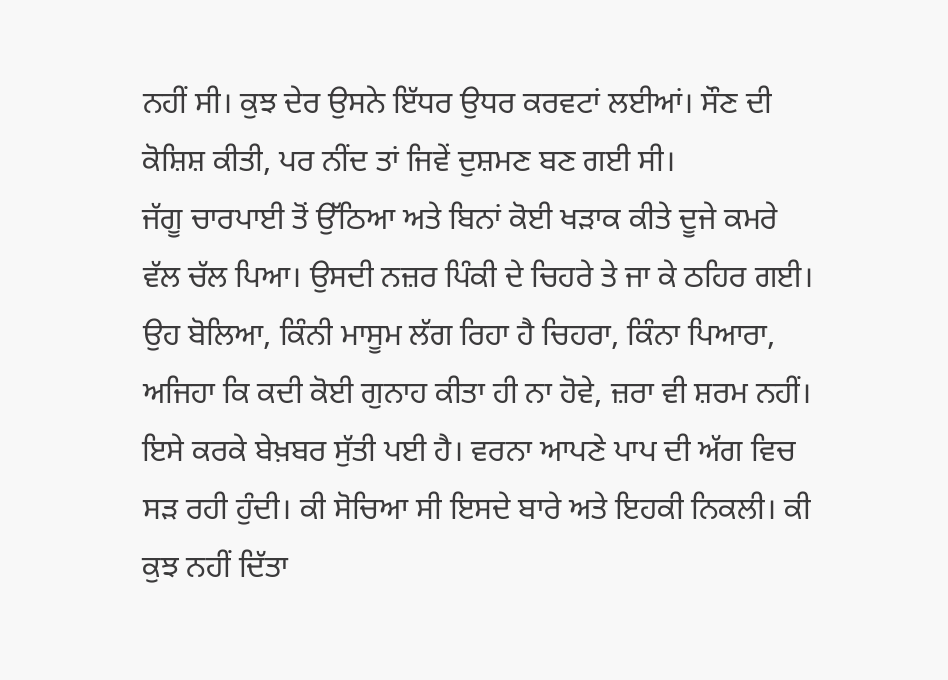ਨਹੀਂ ਸੀ। ਕੁਝ ਦੇਰ ਉਸਨੇ ਇੱਧਰ ਉਧਰ ਕਰਵਟਾਂ ਲਈਆਂ। ਸੌਣ ਦੀ ਕੋਸ਼ਿਸ਼ ਕੀਤੀ, ਪਰ ਨੀਂਦ ਤਾਂ ਜਿਵੇਂ ਦੁਸ਼ਮਣ ਬਣ ਗਈ ਸੀ।
ਜੱਗੂ ਚਾਰਪਾਈ ਤੋਂ ਉੱਠਿਆ ਅਤੇ ਬਿਨਾਂ ਕੋਈ ਖੜਾਕ ਕੀਤੇ ਦੂਜੇ ਕਮਰੇ ਵੱਲ ਚੱਲ ਪਿਆ। ਉਸਦੀ ਨਜ਼ਰ ਪਿੰਕੀ ਦੇ ਚਿਹਰੇ ਤੇ ਜਾ ਕੇ ਠਹਿਰ ਗਈ। ਉਹ ਬੋਲਿਆ, ਕਿੰਨੀ ਮਾਸੂਮ ਲੱਗ ਰਿਹਾ ਹੈ ਚਿਹਰਾ, ਕਿੰਨਾ ਪਿਆਰਾ, ਅਜਿਹਾ ਕਿ ਕਦੀ ਕੋਈ ਗੁਨਾਹ ਕੀਤਾ ਹੀ ਨਾ ਹੋਵੇ, ਜ਼ਰਾ ਵੀ ਸ਼ਰਮ ਨਹੀਂ। ਇਸੇ ਕਰਕੇ ਬੇਖ਼ਬਰ ਸੁੱਤੀ ਪਈ ਹੈ। ਵਰਨਾ ਆਪਣੇ ਪਾਪ ਦੀ ਅੱਗ ਵਿਚ ਸੜ ਰਹੀ ਹੁੰਦੀ। ਕੀ ਸੋਚਿਆ ਸੀ ਇਸਦੇ ਬਾਰੇ ਅਤੇ ਇਹਕੀ ਨਿਕਲੀ। ਕੀ ਕੁਝ ਨਹੀਂ ਦਿੱਤਾ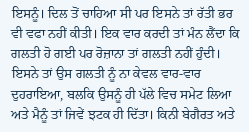ਇਸਨੂੰ। ਦਿਲ ਤੋਂ ਚਾਹਿਆ ਸੀ ਪਰ ਇਸਨੇ ਤਾਂ ਰੱਤੀ ਭਰ ਵੀ ਵਫਾ ਨਹੀਂ ਕੀਤੀ। ਇਕ ਵਾਰ ਕਰਦੀ ਤਾਂ ਮੰਨ ਲੈਂਦਾ ਕਿ ਗਲਤੀ ਹੋ ਗਈ ਪਰ ਰੋਜ਼ਾਨਾ ਤਾਂ ਗਲਤੀ ਨਹੀਂ ਹੁੰਦੀ। ਇਸਨੇ ਤਾਂ ਉਸ ਗਲਤੀ ਨੂੰ ਨਾ ਕੇਵਲ ਵਾਰ-ਵਾਰ ਦੁਹਰਾਇਆ, ਬਲਕਿ ਉਸਨੂੰ ਹੀ ਪੱਲੇ ਵਿਚ ਸਮੇਟ ਲਿਆ ਅਤੇ ਮੈਨੂੰ ਤਾਂ ਜਿਵੇਂ ਝਟਕ ਹੀ ਦਿੱਤਾ। ਕਿਨੀ ਬੇਗੈਰਤ ਅਤੇ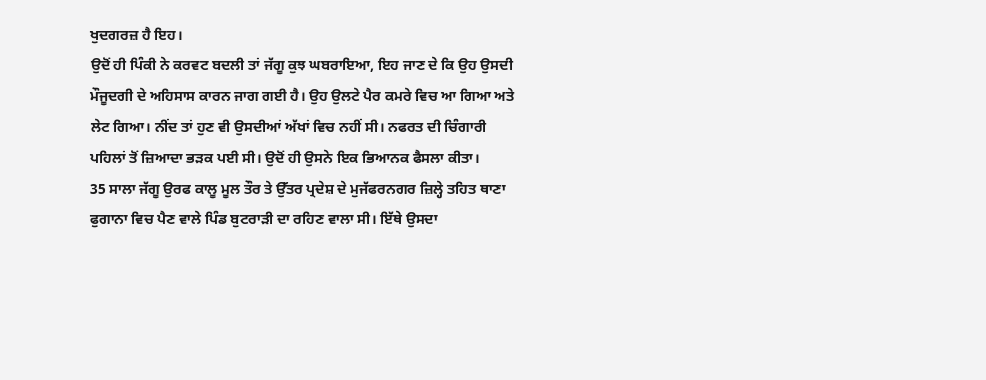ਖੁਦਗਰਜ਼ ਹੈ ਇਹ।
ਉਦੋਂ ਹੀ ਪਿੰਕੀ ਨੇ ਕਰਵਟ ਬਦਲੀ ਤਾਂ ਜੱਗੂ ਕੁਝ ਘਬਰਾਇਆ, ਇਹ ਜਾਣ ਦੇ ਕਿ ਉਹ ਉਸਦੀ ਮੌਜੂਦਗੀ ਦੇ ਅਹਿਸਾਸ ਕਾਰਨ ਜਾਗ ਗਈ ਹੈ। ਉਹ ਉਲਟੇ ਪੈਰ ਕਮਰੇ ਵਿਚ ਆ ਗਿਆ ਅਤੇ ਲੇਟ ਗਿਆ। ਨੀਂਦ ਤਾਂ ਹੁਣ ਵੀ ਉਸਦੀਆਂ ਅੱਖਾਂ ਵਿਚ ਨਹੀਂ ਸੀ। ਨਫਰਤ ਦੀ ਚਿੰਗਾਰੀ ਪਹਿਲਾਂ ਤੋਂ ਜ਼ਿਆਦਾ ਭੜਕ ਪਈ ਸੀ। ਉਦੋਂ ਹੀ ਉਸਨੇ ਇਕ ਭਿਆਨਕ ਫੈਸਲਾ ਕੀਤਾ।
35 ਸਾਲਾ ਜੱਗੂ ਉਰਫ ਕਾਲੂ ਮੂਲ ਤੌਰ ਤੇ ਉੱਤਰ ਪ੍ਰਦੇਸ਼ ਦੇ ਮੁਜੱਫਰਨਗਰ ਜ਼ਿਲ੍ਹੇ ਤਹਿਤ ਥਾਣਾ ਫੁਗਾਨਾ ਵਿਚ ਪੈਣ ਵਾਲੇ ਪਿੰਡ ਬੁਟਰਾੜੀ ਦਾ ਰਹਿਣ ਵਾਲਾ ਸੀ। ਇੱਥੇ ਉਸਦਾ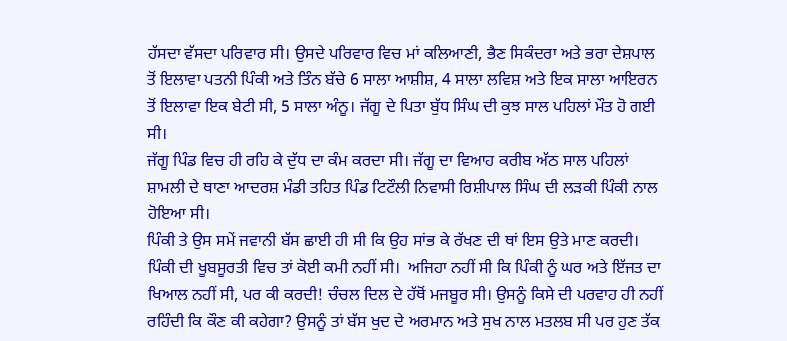ਹੱਸਦਾ ਵੱਸਦਾ ਪਰਿਵਾਰ ਸੀ। ਉਸਦੇ ਪਰਿਵਾਰ ਵਿਚ ਮਾਂ ਕਲਿਆਣੀ, ਭੈਣ ਸਿਕੰਦਰਾ ਅਤੇ ਭਰਾ ਦੇਸ਼ਪਾਲ ਤੋਂ ਇਲਾਵਾ ਪਤਨੀ ਪਿੰਕੀ ਅਤੇ ਤਿੰਨ ਬੱਚੇ 6 ਸਾਲਾ ਆਸ਼ੀਸ਼, 4 ਸਾਲਾ ਲਵਿਸ਼ ਅਤੇ ਇਕ ਸਾਲਾ ਆਇਰਨ ਤੋਂ ਇਲਾਵਾ ਇਕ ਬੇਟੀ ਸੀ, 5 ਸਾਲਾ ਅੰਨੂ। ਜੱਗੂ ਦੇ ਪਿਤਾ ਬੁੱਧ ਸਿੰਘ ਦੀ ਕੁਝ ਸਾਲ ਪਹਿਲਾਂ ਮੌਤ ਹੋ ਗਈ ਸੀ।
ਜੱਗੂ ਪਿੰਡ ਵਿਚ ਹੀ ਰਹਿ ਕੇ ਦੁੱਧ ਦਾ ਕੰਮ ਕਰਦਾ ਸੀ। ਜੱਗੂ ਦਾ ਵਿਆਹ ਕਰੀਬ ਅੱਠ ਸਾਲ ਪਹਿਲਾਂ ਸ਼ਾਮਲੀ ਦੇ ਥਾਣਾ ਆਦਰਸ਼ ਮੰਡੀ ਤਹਿਤ ਪਿੰਡ ਟਿਟੌਲੀ ਨਿਵਾਸੀ ਰਿਸ਼ੀਪਾਲ ਸਿੰਘ ਦੀ ਲੜਕੀ ਪਿੰਕੀ ਨਾਲ ਹੋਇਆ ਸੀ।
ਪਿੰਕੀ ਤੇ ਉਸ ਸਮੇਂ ਜਵਾਨੀ ਬੱਸ ਛਾਈ ਹੀ ਸੀ ਕਿ ਉਹ ਸਾਂਭ ਕੇ ਰੱਖਣ ਦੀ ਥਾਂ ਇਸ ਉਤੇ ਮਾਣ ਕਰਦੀ। ਪਿੰਕੀ ਦੀ ਖੂਬਸੂਰਤੀ ਵਿਚ ਤਾਂ ਕੋਈ ਕਮੀ ਨਹੀਂ ਸੀ।  ਅਜਿਹਾ ਨਹੀਂ ਸੀ ਕਿ ਪਿੰਕੀ ਨੂੰ ਘਰ ਅਤੇ ਇੱਜਤ ਦਾ ਖਿਆਲ ਨਹੀਂ ਸੀ, ਪਰ ਕੀ ਕਰਦੀ! ਚੰਚਲ ਦਿਲ ਦੇ ਹੱਥੋਂ ਮਜਬੂਰ ਸੀ। ਉਸਨੂੰ ਕਿਸੇ ਦੀ ਪਰਵਾਹ ਹੀ ਨਹੀਂ ਰਹਿੰਦੀ ਕਿ ਕੌਣ ਕੀ ਕਹੇਗਾ? ਉਸਨੂੰ ਤਾਂ ਬੱਸ ਖੁਦ ਦੇ ਅਰਮਾਨ ਅਤੇ ਸੁਖ ਨਾਲ ਮਤਲਬ ਸੀ ਪਰ ਹੁਣ ਤੱਕ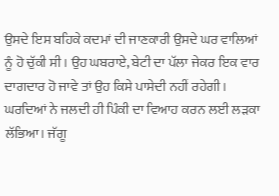ਉਸਦੇ ਇਸ ਬਹਿਕੇ ਕਦਮਾਂ ਦੀ ਜਾਣਕਾਰੀ ਉਸਦੇ ਘਰ ਵਾਲਿਆਂ ਨੂੰ ਹੋ ਚੁੱਕੀ ਸੀ। ਉਹ ਘਬਰਾਏ, ਬੇਟੀ ਦਾ ਪੱਲਾ ਜੇਕਰ ਇਕ ਵਾਰ ਦਾਗਦਾਰ ਹੋ ਜਾਵੇ ਤਾਂ ਉਹ ਕਿਸੇ ਪਾਸੇਦੀ ਨਹੀਂ ਰਹੇਗੀ। ਘਰਦਿਆਂ ਨੇ ਜਲਦੀ ਹੀ ਪਿੰਕੀ ਦਾ ਵਿਆਹ ਕਰਨ ਲਈ ਲੜਕਾ ਲੱਭਿਆ। ਜੱਗੂ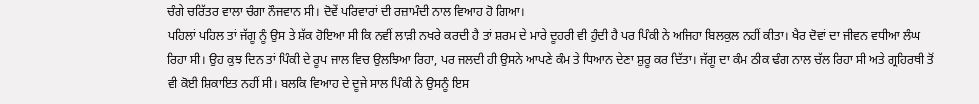ਚੰਗੇ ਚਰਿੱਤਰ ਵਾਲਾ ਚੰਗਾ ਨੌਜਵਾਨ ਸੀ। ਦੋਵੇਂ ਪਰਿਵਾਰਾਂ ਦੀ ਰਜ਼ਾਮੰਦੀ ਨਾਲ ਵਿਆਹ ਹੋ ਗਿਆ।
ਪਹਿਲਾਂ ਪਹਿਲ ਤਾਂ ਜੱਗੂ ਨੂੰ ਉਸ ਤੇ ਸ਼ੱਕ ਹੋਇਆ ਸੀ ਕਿ ਨਵੀਂ ਲਾੜੀ ਨਖਰੇ ਕਰਦੀ ਹੈ ਤਾਂ ਸ਼ਰਮ ਦੇ ਮਾਰੇ ਦੂਹਰੀ ਵੀ ਹੁੰਦੀ ਹੈ ਪਰ ਪਿੰਕੀ ਨੇ ਅਜਿਹਾ ਬਿਲਕੁਲ ਨਹੀਂ ਕੀਤਾ। ਖੈਰ ਦੋਵਾਂ ਦਾ ਜੀਵਨ ਵਧੀਆ ਲੰਘ ਰਿਹਾ ਸੀ। ਉਹ ਕੁਝ ਦਿਨ ਤਾਂ ਪਿੰਕੀ ਦੇ ਰੂਪ ਜਾਲ ਵਿਚ ਉਲਝਿਆ ਰਿਹਾ, ਪਰ ਜਲਦੀ ਹੀ ਉਸਨੇ ਆਪਣੇ ਕੰਮ ਤੇ ਧਿਆਨ ਦੇਣਾ ਸ਼ੁਰੂ ਕਰ ਦਿੱਤਾ। ਜੱਗੂ ਦਾ ਕੰਮ ਠੀਕ ਢੰਗ ਨਾਲ ਚੱਲ ਰਿਹਾ ਸੀ ਅਤੇ ਗ੍ਰਹਿਰਥੀ ਤੋਂ ਵੀ ਕੋਈ ਸ਼ਿਕਾਇਤ ਨਹੀਂ ਸੀ। ਬਲਕਿ ਵਿਆਹ ਦੇ ਦੂਜੇ ਸਾਲ ਪਿੰਕੀ ਨੇ ਉਸਨੂੰ ਇਸ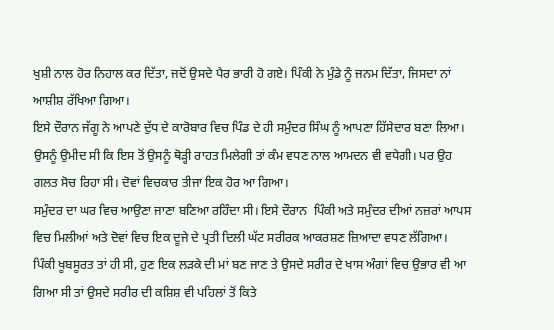ਖੁਸ਼ੀ ਨਾਲ ਹੋਰ ਨਿਹਾਲ ਕਰ ਦਿੱਤਾ, ਜਦੋਂ ਉਸਦੇ ਪੈਰ ਭਾਰੀ ਹੋ ਗਏ। ਪਿੰਕੀ ਨੇ ਮੁੰਡੇ ਨੂੰ ਜਨਮ ਦਿੱਤਾ, ਜਿਸਦਾ ਨਾਂ ਆਸ਼ੀਸ਼ ਰੱਖਿਆ ਗਿਆ।
ਇਸੇ ਦੌਰਾਨ ਜੱਗੂ ਨੇ ਆਪਣੇ ਦੁੱਧ ਦੇ ਕਾਰੋਬਾਰ ਵਿਚ ਪਿੰਡ ਦੇ ਹੀ ਸਮੁੰਦਰ ਸਿੰਘ ਨੂੰ ਆਪਣਾ ਹਿੱਸੇਦਾਰ ਬਣਾ ਲਿਆ। ਉਸਨੂੰ ਉਮੀਦ ਸੀ ਕਿ ਇਸ ਤੋਂ ਉਸਨੂੰ ਥੋੜ੍ਹੀ ਰਾਹਤ ਮਿਲੇਗੀ ਤਾਂ ਕੰਮ ਵਧਣ ਨਾਲ ਆਮਦਨ ਵੀ ਵਧੇਗੀ। ਪਰ ਉਹ ਗਲਤ ਸੋਚ ਰਿਹਾ ਸੀ। ਦੋਵਾਂ ਵਿਚਕਾਰ ਤੀਜਾ ਇਕ ਹੋਰ ਆ ਗਿਆ।
ਸਮੁੰਦਰ ਦਾ ਘਰ ਵਿਚ ਆਉਣਾ ਜਾਣਾ ਬਣਿਆ ਰਹਿੰਦਾ ਸੀ। ਇਸੇ ਦੌਰਾਨ  ਪਿੰਕੀ ਅਤੇ ਸਮੁੰਦਰ ਦੀਆਂ ਨਜ਼ਰਾਂ ਆਪਸ ਵਿਚ ਮਿਲੀਆਂ ਅਤੇ ਦੋਵਾਂ ਵਿਚ ਇਕ ਦੂਜੇ ਦੇ ਪ੍ਰਤੀ ਦਿਲੀ ਘੱਟ ਸਰੀਰਕ ਆਕਰਸ਼ਣ ਜ਼ਿਆਦਾ ਵਧਣ ਲੱਗਿਆ। ਪਿੰਕੀ ਖੂਬਸੂਰਤ ਤਾਂ ਹੀ ਸੀ, ਹੁਣ ਇਕ ਲੜਕੇ ਦੀ ਮਾਂ ਬਣ ਜਾਣ ਤੇ ਉਸਦੇ ਸਰੀਰ ਦੇ ਖਾਸ ਅੰਗਾਂ ਵਿਚ ਉਭਾਰ ਵੀ ਆ ਗਿਆ ਸੀ ਤਾਂ ਉਸਦੇ ਸਰੀਰ ਦੀ ਕਸ਼ਿਸ਼ ਵੀ ਪਹਿਲਾਂ ਤੋਂ ਕਿਤੇ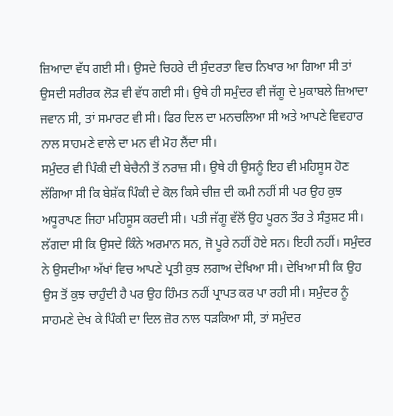ਜ਼ਿਆਦਾ ਵੱਧ ਗਈ ਸੀ। ਉਸਦੇ ਚਿਹਰੇ ਦੀ ਸੁੰਦਰਤਾ ਵਿਚ ਨਿਖਾਰ ਆ ਗਿਆ ਸੀ ਤਾਂ ਉਸਦੀ ਸਰੀਰਕ ਲੋੜ ਵੀ ਵੱਧ ਗਈ ਸੀ। ਉਥੇ ਹੀ ਸਮੁੰਦਰ ਵੀ ਜੱਗੂ ਦੇ ਮੁਕਾਬਲੇ ਜ਼ਿਆਦਾ ਜਵਾਨ ਸੀ, ਤਾਂ ਸਮਾਰਟ ਵੀ ਸੀ। ਫਿਰ ਦਿਲ ਦਾ ਮਨਚਲਿਆ ਸੀ ਅਤੇ ਆਪਣੇ ਵਿਵਹਾਰ ਨਾਲ ਸਾਹਮਣੇ ਵਾਲੇ ਦਾ ਮਨ ਵੀ ਮੋਹ ਲੈਂਦਾ ਸੀ।
ਸਮੁੰਦਰ ਵੀ ਪਿੰਕੀ ਦੀ ਬੇਚੈਨੀ ਤੋਂ ਨਰਾਜ਼ ਸੀ। ਉਥੇ ਹੀ ਉਸਨੂੰ ਇਹ ਵੀ ਮਹਿਸੂਸ ਹੋਣ ਲੱਗਿਆ ਸੀ ਕਿ ਬੇਸ਼ੱਕ ਪਿੰਕੀ ਦੇ ਕੋਲ ਕਿਸੇ ਚੀਜ਼ ਦੀ ਕਮੀ ਨਹੀਂ ਸੀ ਪਰ ਉਹ ਕੁਝ ਅਧੂਰਾਪਣ ਜਿਹਾ ਮਹਿਸੂਸ ਕਰਦੀ ਸੀ। ਪਤੀ ਜੱਗੂ ਵੱਲੋਂ ਉਹ ਪੂਰਨ ਤੌਰ ਤੇ ਸੰਤੁਸ਼ਟ ਸੀ। ਲੱਗਦਾ ਸੀ ਕਿ ਉਸਦੇ ਕਿੰਨੇ ਅਰਮਾਨ ਸਨ, ਜੋ ਪੂਰੇ ਨਹੀਂ ਹੋਏ ਸਨ। ਇਹੀ ਨਹੀਂ। ਸਮੁੰਦਰ ਨੇ ਉਸਦੀਆ ਅੱਖਾਂ ਵਿਚ ਆਪਣੇ ਪ੍ਰਤੀ ਕੁਝ ਲਗਾਅ ਦੇਖਿਆ ਸੀ। ਦੇਖਿਆ ਸੀ ਕਿ ਉਹ ਉਸ ਤੋਂ ਕੁਝ ਚਾਹੁੰਦੀ ਹੈ ਪਰ ਉਹ ਹਿੰਮਤ ਨਹੀਂ ਪ੍ਰਾਪਤ ਕਰ ਪਾ ਰਹੀ ਸੀ। ਸਮੁੰਦਰ ਨੂੰ ਸਾਹਮਣੇ ਦੇਖ ਕੇ ਪਿੰਕੀ ਦਾ ਦਿਲ ਜ਼ੋਰ ਨਾਲ ਧੜਕਿਆ ਸੀ, ਤਾਂ ਸਮੁੰਦਰ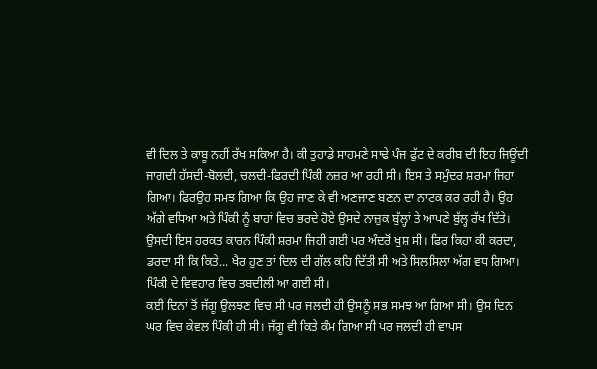ਵੀ ਦਿਲ ਤੇ ਕਾਬੂ ਨਹੀਂ ਰੱਖ ਸਕਿਆ ਹੈ। ਕੀ ਤੁਹਾਡੇ ਸਾਹਮਣੇ ਸਾਢੇ ਪੰਜ ਫੁੱਟ ਦੇ ਕਰੀਬ ਦੀ ਇਹ ਜਿਊਂਦੀ ਜਾਗਦੀ ਹੱਸਦੀ-ਬੋਲਦੀ, ਚਲਦੀ-ਫਿਰਦੀ ਪਿੰਕੀ ਨਜ਼ਰ ਆ ਰਹੀ ਸੀ। ਇਸ ਤੇ ਸਮੁੰਦਰ ਸ਼ਰਮਾ ਜਿਹਾ ਗਿਆ। ਫਿਰਉਹ ਸਮਝ ਗਿਆ ਕਿ ਉਹ ਜਾਣ ਕੇ ਵੀ ਅਣਜਾਣ ਬਣਨ ਦਾ ਨਾਟਕ ਕਰ ਰਹੀ ਹੈ। ਉਹ ਅੱਗੇ ਵਧਿਆ ਅਤੇ ਪਿੰਕੀ ਨੂੰ ਬਾਹਾਂ ਵਿਚ ਭਰਦੇ ਹੋਏ ਉਸਦੇ ਨਾਜ਼ੁਕ ਬੁੱਲ੍ਹਾਂ ਤੇ ਆਪਣੇ ਬੁੱਲ੍ਹ ਰੱਖ ਦਿੱਤੇ। ਉਸਦੀ ਇਸ ਹਰਕਤ ਕਾਰਨ ਪਿੰਕੀ ਸ਼ਰਮਾ ਜਿਹੀ ਗਈ ਪਰ ਅੰਦਰੋਂ ਖੁਸ਼ ਸੀ। ਫਿਰ ਕਿਹਾ ਕੀ ਕਰਦਾ, ਡਰਦਾ ਸੀ ਕਿ ਕਿਤੇ... ਖੈਰ ਹੁਣ ਤਾਂ ਦਿਲ ਦੀ ਗੱਲ ਕਹਿ ਦਿੱਤੀ ਸੀ ਅਤੇ ਸਿਲਸਿਲਾ ਅੱਗ ਵਧ ਗਿਆ। ਪਿੰਕੀ ਦੇ ਵਿਵਹਾਰ ਵਿਚ ਤਬਦੀਲੀ ਆ ਗਈ ਸੀ।
ਕਈ ਦਿਨਾਂ ਤੋਂ ਜੱਗੂ ਉਲਝਣ ਵਿਚ ਸੀ ਪਰ ਜਲਦੀ ਹੀ ਉਸਨੂੰ ਸਭ ਸਮਝ ਆ ਗਿਆ ਸੀ। ਉਸ ਦਿਨ ਘਰ ਵਿਚ ਕੇਵਲ ਪਿੰਕੀ ਹੀ ਸੀ। ਜੱਗੂ ਵੀ ਕਿਤੇ ਕੰਮ ਗਿਆ ਸੀ ਪਰ ਜਲਦੀ ਹੀ ਵਾਪਸ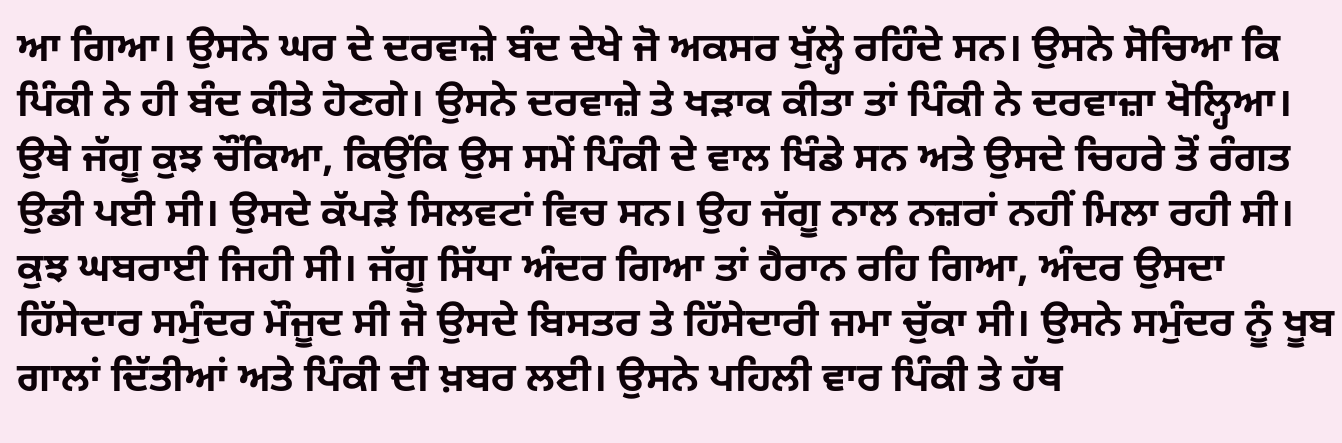ਆ ਗਿਆ। ਉਸਨੇ ਘਰ ਦੇ ਦਰਵਾਜ਼ੇ ਬੰਦ ਦੇਖੇ ਜੋ ਅਕਸਰ ਖੁੱਲ੍ਹੇ ਰਹਿੰਦੇ ਸਨ। ਉਸਨੇ ਸੋਚਿਆ ਕਿ ਪਿੰਕੀ ਨੇ ਹੀ ਬੰਦ ਕੀਤੇ ਹੋਣਗੇ। ਉਸਨੇ ਦਰਵਾਜ਼ੇ ਤੇ ਖੜਾਕ ਕੀਤਾ ਤਾਂ ਪਿੰਕੀ ਨੇ ਦਰਵਾਜ਼ਾ ਖੋਲ੍ਹਿਆ। ਉਥੇ ਜੱਗੂ ਕੁਝ ਚੌਂਕਿਆ, ਕਿਉਂਕਿ ਉਸ ਸਮੇਂ ਪਿੰਕੀ ਦੇ ਵਾਲ ਖਿੰਡੇ ਸਨ ਅਤੇ ਉਸਦੇ ਚਿਹਰੇ ਤੋਂ ਰੰਗਤ ਉਡੀ ਪਈ ਸੀ। ਉਸਦੇ ਕੱਪੜੇ ਸਿਲਵਟਾਂ ਵਿਚ ਸਨ। ਉਹ ਜੱਗੂ ਨਾਲ ਨਜ਼ਰਾਂ ਨਹੀਂ ਮਿਲਾ ਰਹੀ ਸੀ। ਕੁਝ ਘਬਰਾਈ ਜਿਹੀ ਸੀ। ਜੱਗੂ ਸਿੱਧਾ ਅੰਦਰ ਗਿਆ ਤਾਂ ਹੈਰਾਨ ਰਹਿ ਗਿਆ, ਅੰਦਰ ਉਸਦਾ ਹਿੱਸੇਦਾਰ ਸਮੁੰਦਰ ਮੌਜੂਦ ਸੀ ਜੋ ਉਸਦੇ ਬਿਸਤਰ ਤੇ ਹਿੱਸੇਦਾਰੀ ਜਮਾ ਚੁੱਕਾ ਸੀ। ਉਸਨੇ ਸਮੁੰਦਰ ਨੂੰ ਖੂਬ ਗਾਲਾਂ ਦਿੱਤੀਆਂ ਅਤੇ ਪਿੰਕੀ ਦੀ ਖ਼ਬਰ ਲਈ। ਉਸਨੇ ਪਹਿਲੀ ਵਾਰ ਪਿੰਕੀ ਤੇ ਹੱਥ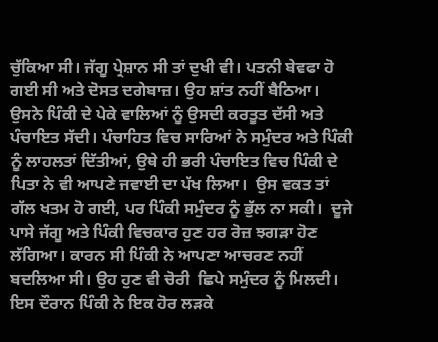ਚੁੱਕਿਆ ਸੀ। ਜੱਗੂ ਪ੍ਰੇਸ਼ਾਨ ਸੀ ਤਾਂ ਦੁਖੀ ਵੀ। ਪਤਨੀ ਬੇਵਫਾ ਹੋ ਗਈ ਸੀ ਅਤੇ ਦੋਸਤ ਦਗੇਬਾਜ਼। ਉਹ ਸ਼ਾਂਤ ਨਹੀਂ ਬੈਠਿਆ। ਉਸਨੇ ਪਿੰਕੀ ਦੇ ਪੇਕੇ ਵਾਲਿਆਂ ਨੂੰ ਉਸਦੀ ਕਰਤੂਤ ਦੱਸੀ ਅਤੇ ਪੰਚਾਇਤ ਸੱਦੀ। ਪੰਚਾਹਿਤ ਵਿਚ ਸਾਰਿਆਂ ਨੇ ਸਮੁੰਦਰ ਅਤੇ ਪਿੰਕੀ ਨੂੰ ਲਾਹਲਤਾਂ ਦਿੱਤੀਆਂ, ਉਥੇ ਹੀ ਭਰੀ ਪੰਚਾਇਤ ਵਿਚ ਪਿੰਕੀ ਦੇ ਪਿਤਾ ਨੇ ਵੀ ਆਪਣੇ ਜਵਾਈ ਦਾ ਪੱਖ ਲਿਆ।  ਉਸ ਵਕਤ ਤਾਂ ਗੱਲ ਖਤਮ ਹੋ ਗਈ, ਪਰ ਪਿੰਕੀ ਸਮੁੰਦਰ ਨੂੰ ਭੁੱਲ ਨਾ ਸਕੀ।  ਦੂਜੇ ਪਾਸੇ ਜੱਗੂ ਅਤੇ ਪਿੰਕੀ ਵਿਚਕਾਰ ਹੁਣ ਹਰ ਰੋਜ਼ ਝਗੜਾ ਹੋਣ ਲੱਗਿਆ। ਕਾਰਨ ਸੀ ਪਿੰਕੀ ਨੇ ਆਪਣਾ ਆਚਰਣ ਨਹੀਂ ਬਦਲਿਆ ਸੀ। ਉਹ ਹੁਣ ਵੀ ਚੋਰੀ  ਛਿਪੇ ਸਮੁੰਦਰ ਨੂੰ ਮਿਲਦੀ। ਇਸ ਦੌਰਾਨ ਪਿੰਕੀ ਨੇ ਇਕ ਹੋਰ ਲੜਕੇ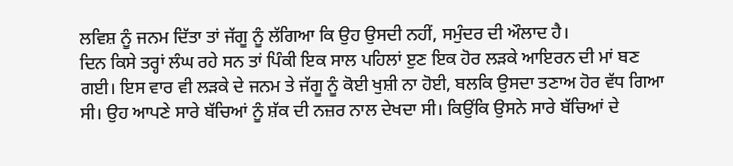ਲਵਿਸ਼ ਨੂੰ ਜਨਮ ਦਿੱਤਾ ਤਾਂ ਜੱਗੂ ਨੂੰ ਲੱਗਿਆ ਕਿ ਉਹ ਉਸਦੀ ਨਹੀਂ, ਸਮੁੰਦਰ ਦੀ ਔਲਾਦ ਹੈ।
ਦਿਨ ਕਿਸੇ ਤਰ੍ਹਾਂ ਲੰਘ ਰਹੇ ਸਨ ਤਾਂ ਪਿੰਕੀ ਇਕ ਸਾਲ ਪਹਿਲਾਂ ੲੁਣ ਇਕ ਹੋਰ ਲੜਕੇ ਆਇਰਨ ਦੀ ਮਾਂ ਬਣ ਗਈ। ਇਸ ਵਾਰ ਵੀ ਲੜਕੇ ਦੇ ਜਨਮ ਤੇ ਜੱਗੂ ਨੂੰ ਕੋਈ ਖੁਸ਼ੀ ਨਾ ਹੋਈ, ਬਲਕਿ ਉਸਦਾ ਤਣਾਅ ਹੋਰ ਵੱਧ ਗਿਆ ਸੀ। ਉਹ ਆਪਣੇ ਸਾਰੇ ਬੱਚਿਆਂ ਨੂੰ ਸ਼ੱਕ ਦੀ ਨਜ਼ਰ ਨਾਲ ਦੇਖਦਾ ਸੀ। ਕਿਉਂਕਿ ਉਸਨੇ ਸਾਰੇ ਬੱਚਿਆਂ ਦੇ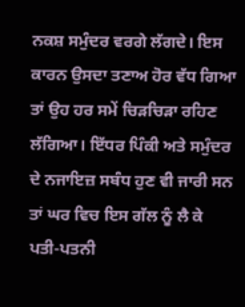ਨਕਸ਼ ਸਮੁੰਦਰ ਵਰਗੇ ਲੱਗਦੇ। ਇਸ ਕਾਰਨ ਉਸਦਾ ਤਣਾਅ ਹੋਰ ਵੱਧ ਗਿਆ ਤਾਂ ਉਹ ਹਰ ਸਮੇਂ ਚਿੜਚਿੜਾ ਰਹਿਣ ਲੱਗਿਆ। ਇੱਧਰ ਪਿੰਕੀ ਅਤੇ ਸਮੁੰਦਰ ਦੇ ਨਜਾਇਜ਼ ਸਬੰਧ ਹੁਣ ਵੀ ਜਾਰੀ ਸਨ ਤਾਂ ਘਰ ਵਿਚ ਇਸ ਗੱਲ ਨੂੰ ਲੈ ਕੇ ਪਤੀ-ਪਤਨੀ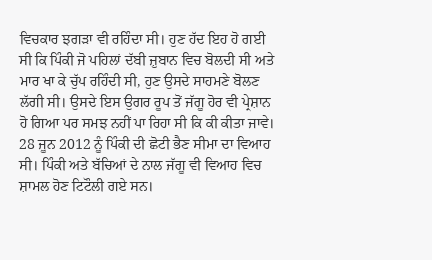ਵਿਚਕਾਰ ਝਗੜਾ ਵੀ ਰਹਿੰਦਾ ਸੀ। ਹੁਣ ਹੱਦ ਇਹ ਹੋ ਗਈ ਸੀ ਕਿ ਪਿੰਕੀ ਜੋ ਪਹਿਲਾਂ ਦੱਬੀ ਜ਼ੁਬਾਨ ਵਿਚ ਬੋਲਦੀ ਸੀ ਅਤੇ ਮਾਰ ਖਾ ਕੇ ਚੁੱਪ ਰਹਿੰਦੀ ਸੀ, ਹੁਣ ਉਸਦੇ ਸਾਹਮਣੇ ਬੋਲਣ ਲੱਗੀ ਸੀ। ਉਸਦੇ ਇਸ ਉਗਰ ਰੂਪ ਤੋਂ ਜੱਗੂ ਹੋਰ ਵੀ ਪ੍ਰੇਸ਼ਾਨ ਹੋ ਗਿਆ ਪਰ ਸਮਝ ਨਹੀਂ ਪਾ ਰਿਹਾ ਸੀ ਕਿ ਕੀ ਕੀਤਾ ਜਾਵੇ।
28 ਜੂਨ 2012 ਨੂੰ ਪਿੰਕੀ ਦੀ ਛੋਟੀ ਭੈਣ ਸੀਮਾ ਦਾ ਵਿਆਹ ਸੀ। ਪਿੰਕੀ ਅਤੇ ਬੱਚਿਆਂ ਦੇ ਨਾਲ ਜੱਗੂ ਵੀ ਵਿਆਹ ਵਿਚ ਸ਼ਾਮਲ ਹੋਣ ਟਿਟੌਲੀ ਗਏ ਸਨ।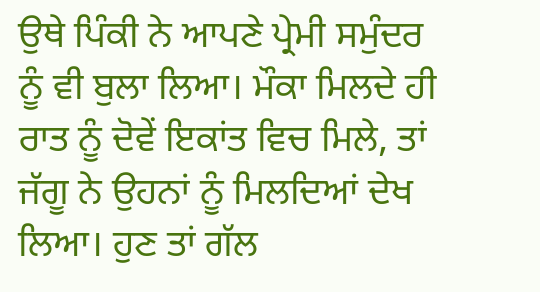ਉਥੇ ਪਿੰਕੀ ਨੇ ਆਪਣੇ ਪ੍ਰੇਮੀ ਸਮੁੰਦਰ ਨੂੰ ਵੀ ਬੁਲਾ ਲਿਆ। ਮੌਕਾ ਮਿਲਦੇ ਹੀ ਰਾਤ ਨੂੰ ਦੋਵੇਂ ਇਕਾਂਤ ਵਿਚ ਮਿਲੇ, ਤਾਂ ਜੱਗੂ ਨੇ ਉਹਨਾਂ ਨੂੰ ਮਿਲਦਿਆਂ ਦੇਖ ਲਿਆ। ਹੁਣ ਤਾਂ ਗੱਲ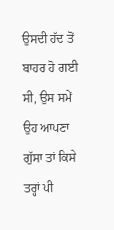ਉਸਦੀ ਹੱਦ ਤੋਂ ਬਾਹਰ ਹੋ ਗਈ ਸੀ, ਉਸ ਸਮੇਂ ਉਹ ਆਪਣਾ ਗੁੱਸਾ ਤਾਂ ਕਿਸੇ ਤਰ੍ਹਾਂ ਪੀ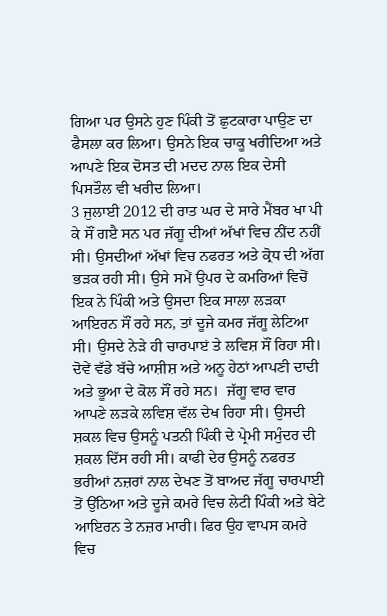ਗਿਆ ਪਰ ਉਸਨੇ ਹੁਣ ਪਿੰਕੀ ਤੋਂ ਛੁਟਕਾਰਾ ਪਾਉਣ ਦਾ ਫੈਸਲਾ ਕਰ ਲਿਆ। ਉਸਨੇ ਇਕ ਚਾਕੂ ਖਰੀਦਿਆ ਅਤੇ ਆਪਣੇ ਇਕ ਦੋਸਤ ਦੀ ਮਦਦ ਨਾਲ ਇਕ ਦੇਸੀ ਪਿਸਤੌਲ ਵੀ ਖਰੀਦ ਲਿਆ।
3 ਜੁਲਾਈ 2012 ਦੀ ਰਾਤ ਘਰ ਦੇ ਸਾਰੇ ਮੈਂਬਰ ਖਾ ਪੀ ਕੇ ਸੌਂ ਗੲੈ ਸਨ ਪਰ ਜੱਗੂ ਦੀਆਂ ਅੱਖਾਂ ਵਿਚ ਨੀਂਦ ਨਹੀਂ ਸੀ। ਉਸਦੀਆਂ ਅੱਖਾਂ ਵਿਚ ਨਫਰਤ ਅਤੇ ਕ੍ਰੋਧ ਦੀ ਅੱਗ ਭੜਕ ਰਹੀ ਸੀ। ਉਸੇ ਸਮੇਂ ਉਪਰ ਦੇ ਕਮਰਿਆਂ ਵਿਚੋਂ ਇਕ ਨੇ ਪਿੰਕੀ ਅਤੇ ਉਸਦਾ ਇਕ ਸਾਲਾ ਲੜਕਾ ਆਇਰਨ ਸੌਂ ਰਹੇ ਸਨ, ਤਾਂ ਦੂਜੇ ਕਮਰ ਜੱਗੂ ਲੇਟਿਆ ਸੀ। ਉਸਦੇ ਨੇੜੇ ਹੀ ਚਾਰਪਾੲਂ ਤੇ ਲਵਿਸ਼ ਸੌਂ ਰਿਹਾ ਸੀ। ਦੋਵੇਂ ਵੱਡੇ ਬੱਚੇ ਆਸ਼ੀਸ਼ ਅਤੇ ਅਨੂ ਹੇਠਾਂ ਆਪਣੀ ਦਾਦੀ ਅਤੇ ਭੂਆ ਦੇ ਕੋਲ ਸੌਂ ਰਹੇ ਸਨ।  ਜੱਗੂ ਵਾਰ ਵਾਰ ਆਪਣੇ ਲੜਕੇ ਲਵਿਸ਼ ਵੱਲ ਦੇਖ ਰਿਹਾ ਸੀ। ਉਸਦੀ ਸ਼ਕਲ ਵਿਚ ਉਸਨੂੰ ਪਤਨੀ ਪਿੰਕੀ ਦੇ ਪ੍ਰੇਮੀ ਸਮੁੰਦਰ ਦੀ ਸ਼ਕਲ ਦਿੱਸ ਰਹੀ ਸੀ। ਕਾਫੀ ਦੇਰ ਉਸਨੂੰ ਨਫਰਤ ਭਰੀਆਂ ਨਜ਼ਰਾਂ ਨਾਲ ਦੇਖਣ ਤੋਂ ਬਾਅਦ ਜੱਗੂ ਚਾਰਪਾਈ ਤੋਂ ਉੱਠਿਆ ਅਤੇ ਦੂਜੇ ਕਮਰੇ ਵਿਚ ਲੇਟੀ ਪਿੰਕੀ ਅਤੇ ਬੇਟੇ ਆਇਰਨ ਤੇ ਨਜ਼ਰ ਮਾਰੀ। ਫਿਰ ਉਹ ਵਾਪਸ ਕਮਰੇ ਵਿਚ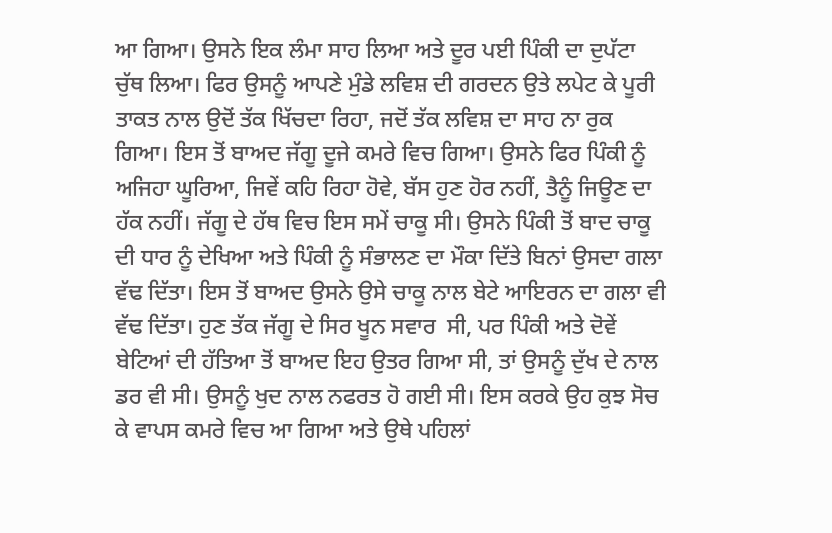ਆ ਗਿਆ। ਉਸਨੇ ਇਕ ਲੰਮਾ ਸਾਹ ਲਿਆ ਅਤੇ ਦੂਰ ਪਈ ਪਿੰਕੀ ਦਾ ਦੁਪੱਟਾ ਚੁੱਥ ਲਿਆ। ਫਿਰ ਉਸਨੂੰ ਆਪਣੇ ਮੁੰਡੇ ਲਵਿਸ਼ ਦੀ ਗਰਦਨ ਉਤੇ ਲਪੇਟ ਕੇ ਪੂਰੀ ਤਾਕਤ ਨਾਲ ਉਦੋਂ ਤੱਕ ਖਿੱਚਦਾ ਰਿਹਾ, ਜਦੋਂ ਤੱਕ ਲਵਿਸ਼ ਦਾ ਸਾਹ ਨਾ ਰੁਕ ਗਿਆ। ਇਸ ਤੋਂ ਬਾਅਦ ਜੱਗੂ ਦੂਜੇ ਕਮਰੇ ਵਿਚ ਗਿਆ। ਉਸਨੇ ਫਿਰ ਪਿੰਕੀ ਨੂੰ ਅਜਿਹਾ ਘੂਰਿਆ, ਜਿਵੇਂ ਕਹਿ ਰਿਹਾ ਹੋਵੇ, ਬੱਸ ਹੁਣ ਹੋਰ ਨਹੀਂ, ਤੈਨੂੰ ਜਿਊਣ ਦਾ ਹੱਕ ਨਹੀਂ। ਜੱਗੂ ਦੇ ਹੱਥ ਵਿਚ ਇਸ ਸਮੇਂ ਚਾਕੂ ਸੀ। ਉਸਨੇ ਪਿੰਕੀ ਤੋਂ ਬਾਦ ਚਾਕੂ ਦੀ ਧਾਰ ਨੂੰ ਦੇਖਿਆ ਅਤੇ ਪਿੰਕੀ ਨੂੰ ਸੰਭਾਲਣ ਦਾ ਮੌਕਾ ਦਿੱਤੇ ਬਿਨਾਂ ਉਸਦਾ ਗਲਾ ਵੱਢ ਦਿੱਤਾ। ਇਸ ਤੋਂ ਬਾਅਦ ਉਸਨੇ ਉਸੇ ਚਾਕੂ ਨਾਲ ਬੇਟੇ ਆਇਰਨ ਦਾ ਗਲਾ ਵੀ ਵੱਢ ਦਿੱਤਾ। ਹੁਣ ਤੱਕ ਜੱਗੂ ਦੇ ਸਿਰ ਖੂਨ ਸਵਾਰ  ਸੀ, ਪਰ ਪਿੰਕੀ ਅਤੇ ਦੋਵੇਂ ਬੇਟਿਆਂ ਦੀ ਹੱਤਿਆ ਤੋਂ ਬਾਅਦ ਇਹ ਉਤਰ ਗਿਆ ਸੀ, ਤਾਂ ਉਸਨੂੰ ਦੁੱਖ ਦੇ ਨਾਲ ਡਰ ਵੀ ਸੀ। ਉਸਨੂੰ ਖੁਦ ਨਾਲ ਨਫਰਤ ਹੋ ਗਈ ਸੀ। ਇਸ ਕਰਕੇ ਉਹ ਕੁਝ ਸੋਚ ਕੇ ਵਾਪਸ ਕਮਰੇ ਵਿਚ ਆ ਗਿਆ ਅਤੇ ਉਥੇ ਪਹਿਲਾਂ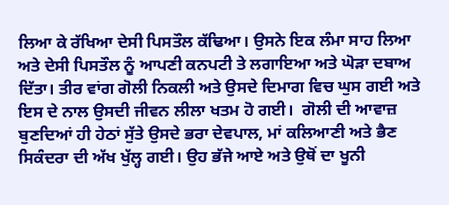ਲਿਆ ਕੇ ਰੱਖਿਆ ਦੇਸੀ ਪਿਸਤੌਲ ਕੱਢਿਆ। ਉਸਨੇ ਇਕ ਲੰਮਾ ਸਾਹ ਲਿਆ ਅਤੇ ਦੇਸੀ ਪਿਸਤੌਲ ਨੂੰ ਆਪਣੀ ਕਨਪਟੀ ਤੇ ਲਗਾਇਆ ਅਤੇ ਘੋੜਾ ਦਬਾਅ ਦਿੱਤਾ। ਤੀਰ ਵਾਂਗ ਗੋਲੀ ਨਿਕਲੀ ਅਤੇ ਉਸਦੇ ਦਿਮਾਗ ਵਿਚ ਘੁਸ ਗਈ ਅਤੇ ਇਸ ਦੇ ਨਾਲ ਉਸਦੀ ਜੀਵਨ ਲੀਲਾ ਖਤਮ ਹੋ ਗਈ।  ਗੋਲੀ ਦੀ ਆਵਾਜ਼ ਬੁਣਦਿਆਂ ਹੀ ਹੇਠਾਂ ਸੁੱਤੇ ਉਸਦੇ ਭਰਾ ਦੇਵਪਾਲ, ਮਾਂ ਕਲਿਆਣੀ ਅਤੇ ਭੈਣ ਸਿਕੰਦਰਾ ਦੀ ਅੱਖ ਖੁੱਲ੍ਹ ਗਈ। ਉਹ ਭੱਜੇ ਆਏ ਅਤੇ ਉਥੋਂ ਦਾ ਖੂਨੀ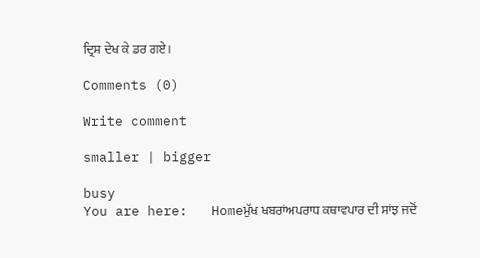ਦ੍ਰਿਸ਼ ਦੇਖ ਕੇ ਡਰ ਗਏ।

Comments (0)

Write comment

smaller | bigger

busy
You are here:   Homeਮੁੱਖ ਖਬਰਾਂਅਪਰਾਧ ਕਥਾਵਪਾਰ ਦੀ ਸਾਂਝ ਜਦੋਂ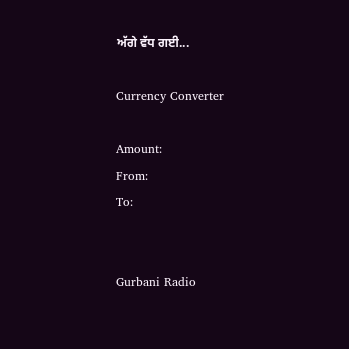ਅੱਗੇ ਵੱਧ ਗਈ...

Currency Converter

Amount:
From:
To:


Gurbani Radio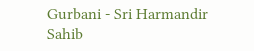Gurbani - Sri Harmandir Sahib